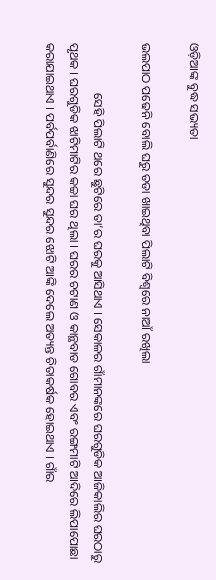ଓଡ଼ିଆଙ୍କ ବୁଦ୍ଧ ସଭ୍ୟତା

ଭଲପାଠ ପଢେନି ବୋଲି ଘରୁ ତଡା ଖାଇଥିବା ପିଲାଟି ବିଶ୍ୱରେ ନାଆଁ ରଖିଲା

                ସେହି ପିଲାଟି ଥରେ ଛୁଟିରେ ତା’ର ଘରକୁ ଆସିଥାଏ । ସେକାଳର ଗାଁମାନଙ୍କରେ ଘରଗୁଡିକ ଆଜିକାଲିର ଘରଠାରୁ ପୃଥକ । ଘରଗୁଡିକ ଝାଟିମାଟିର କଚ୍ଚା ଘର ଥିଲା । ଘରର ଚଟାଣ ଓ କାନ୍ଥବାଡ ଗୋବର ଏବଂ ରଙ୍ଗମାଟି ଆଦିରେ ଲିପାପୋଛା କରାଯାଇଥାଏ । ପର୍ବପର୍ବାଣିରେ ସୁନ୍ଦର ସୁନ୍ଦର ଝୋଟି ଆଙ୍କି ଦେଲେ ଅତ୍ୟନ୍ତ ଚିତାକର୍ଷକ ହୋଇଥାଏ । ଗାଁର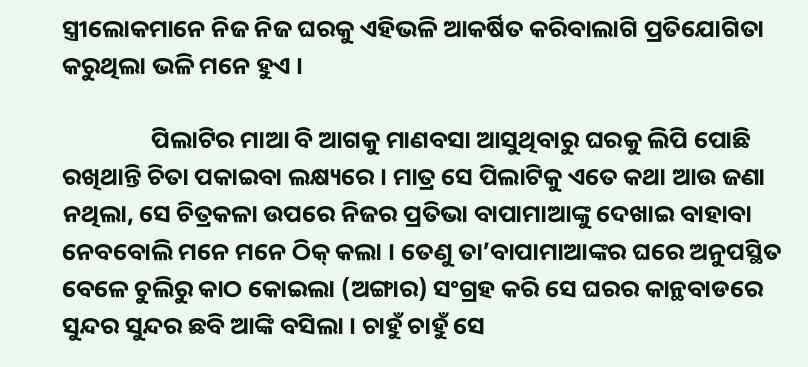ସ୍ତ୍ରୀଲୋକମାନେ ନିଜ ନିଜ ଘରକୁ ଏହିଭଳି ଆକର୍ଷିତ କରିବାଲାଗି ପ୍ରତିଯୋଗିତା କରୁଥିଲା ଭଳି ମନେ ହୁଏ ।

                ପିଲାଟିର ମାଆ ବି ଆଗକୁ ମାଣବସା ଆସୁଥିବାରୁ ଘରକୁ ଲିପି ପୋଛି ରଖିଥାନ୍ତି ଚିତା ପକାଇବା ଲକ୍ଷ୍ୟରେ । ମାତ୍ର ସେ ପିଲାଟିକୁ ଏତେ କଥା ଆଉ ଜଣା ନଥିଲା, ସେ ଚିତ୍ରକଳା ଉପରେ ନିଜର ପ୍ରତିଭା ବାପାମାଆଙ୍କୁ ଦେଖାଇ ବାହାବା ନେବବୋଲି ମନେ ମନେ ଠିକ୍ କଲା । ତେଣୁ ତା’ବାପାମାଆଙ୍କର ଘରେ ଅନୁପସ୍ଥିତ ବେଳେ ଚୁଲିରୁ କାଠ କୋଇଲା (ଅଙ୍ଗାର) ସଂଗ୍ରହ କରି ସେ ଘରର କାନ୍ଥବାଡରେ ସୁନ୍ଦର ସୁନ୍ଦର ଛବି ଆଙ୍କି ବସିଲା । ଚାହୁଁ ଚାହୁଁ ସେ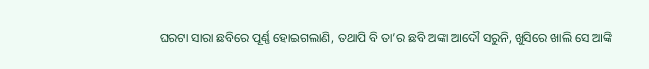ଘରଟା ସାରା ଛବିରେ ପୂର୍ଣ୍ଣ ହୋଇଗଲାଣି, ତଥାପି ବି ତା’ର ଛବି ଅଙ୍କା ଆଦୌ ସରୁନି, ଖୁସିରେ ଖାଲି ସେ ଆଙ୍କି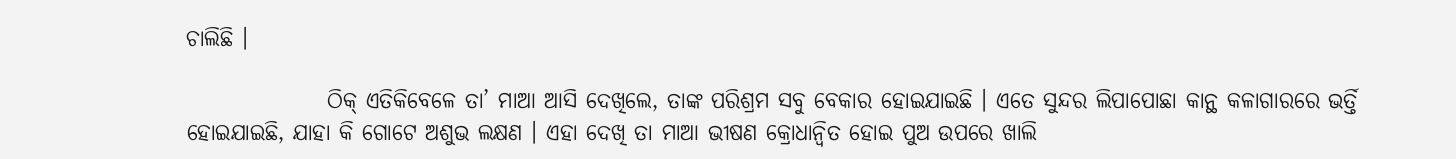ଚାଲିଛି ।

                ଠିକ୍ ଏତିକିବେଳେ ତା’ ମାଆ ଆସି ଦେଖିଲେ, ତାଙ୍କ ପରିଶ୍ରମ ସବୁ ବେକାର ହୋଇଯାଇଛି । ଏତେ ସୁନ୍ଦର ଲିପାପୋଛା କାନ୍ଥ କଳାଗାରରେ ଭର୍ତ୍ତି ହୋଇଯାଇଛି, ଯାହା କି ଗୋଟେ ଅଶୁଭ ଲକ୍ଷଣ । ଏହା ଦେଖି ତା ମାଆ ଭୀଷଣ କ୍ରୋଧାନ୍ୱିତ ହୋଇ ପୁଅ ଉପରେ ଖାଲି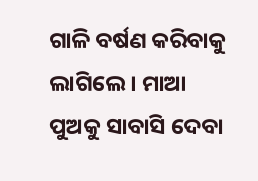ଗାଳି ବର୍ଷଣ କରିବାକୁ ଲାଗିଲେ । ମାଆ ପୁଅକୁ ସାବାସି ଦେବା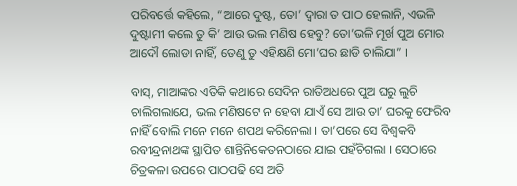ପରିବର୍ତ୍ତେ କହିଲେ, “ଆରେ ଦୁଷ୍ଟ, ତୋ’ ଦ୍ୱାରା ତ ପାଠ ହେଲାନି, ଏଭଳି ଦୁଷ୍ଟାମୀ କଲେ ତୁ କି’ ଆଉ ଭଲ ମଣିଷ ହେବୁ? ତୋ’ଭଳି ମୂର୍ଖ ପୁଅ ମୋର ଆଦୌ ଲୋଡା ନାହିଁ, ତେଣୁ ତୁ ଏହିକ୍ଷଣି ମୋ’ଘର ଛାଡି ଚାଲିଯା” ।

ବାସ୍, ମାଆଙ୍କର ଏତିକି କଥାରେ ସେଦିନ ରାତିଅଧରେ ପୁଅ ଘରୁ ଲୁଚି ଚାଲିଗଲାଯେ, ଭଲ ମଣିଷଟେ ନ ହେବା ଯାଏଁ ସେ ଆଉ ତା’ ଘରକୁ ଫେରିବ ନାହିଁ ବୋଲି ମନେ ମନେ ଶପଥ କରିନେଲା । ତା’ପରେ ସେ ବିଶ୍ୱକବି ରବୀନ୍ଦ୍ରନାଥଙ୍କ ସ୍ଥାପିତ ଶାନ୍ତିନିକେତନଠାରେ ଯାଇ ପହଁଚିଗଲା । ସେଠାରେ ଚିତ୍ରକଳା ଉପରେ ପାଠପଢି ସେ ଅତି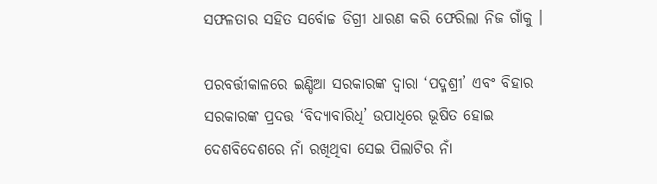ସଫଳତାର ସହିତ ସର୍ବୋଚ୍ଚ ଡିଗ୍ରୀ ଧାରଣ କରି ଫେରିଲା ନିଜ ଗାଁକୁ ।

ପରବର୍ତ୍ତୀକାଳରେ ଇଣ୍ଡିଆ ସରକାରଙ୍କ ଦ୍ୱାରା ‘ପଦ୍ମଶ୍ରୀ’ ଏବଂ ବିହାର ସରକାରଙ୍କ ପ୍ରଦତ୍ତ ‘ବିଦ୍ୟାବାରିଧି’ ଉପାଧିରେ ଭୂଷିତ ହୋଇ ଦେଶବିଦେଶରେ ନାଁ ରଖିଥିବା ସେଇ ପିଲାଟିର ନାଁ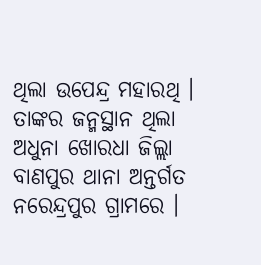ଥିଲା ଉପେନ୍ଦ୍ର ମହାରଥି । ତାଙ୍କର ଜନ୍ମସ୍ଥାନ ଥିଲା ଅଧୁନା ଖୋରଧା ଜିଲ୍ଲା ବାଣପୁର ଥାନା ଅନ୍ତର୍ଗତ ନରେନ୍ଦ୍ରପୁର ଗ୍ରାମରେ ।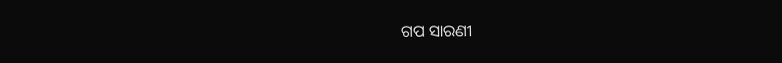ଗପ ସାରଣୀ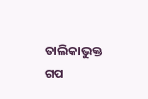ତାଲିକାଭୁକ୍ତ ଗପ